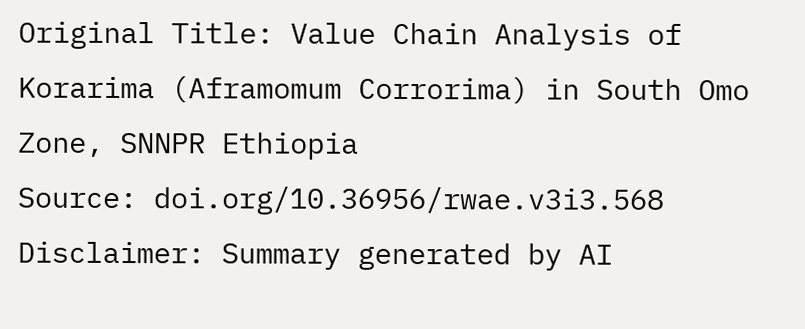Original Title: Value Chain Analysis of Korarima (Aframomum Corrorima) in South Omo Zone, SNNPR Ethiopia
Source: doi.org/10.36956/rwae.v3i3.568
Disclaimer: Summary generated by AI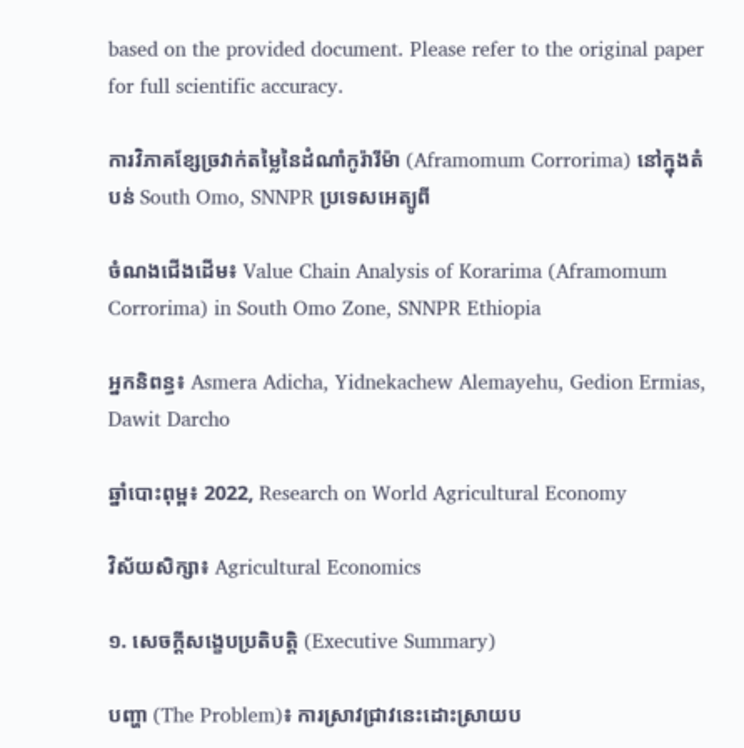based on the provided document. Please refer to the original paper for full scientific accuracy.

ការវិភាគខ្សែច្រវាក់តម្លៃនៃដំណាំកូរ៉ារីម៉ា (Aframomum Corrorima) នៅក្នុងតំបន់ South Omo, SNNPR ប្រទេសអេត្យូពី

ចំណងជើងដើម៖ Value Chain Analysis of Korarima (Aframomum Corrorima) in South Omo Zone, SNNPR Ethiopia

អ្នកនិពន្ធ៖ Asmera Adicha, Yidnekachew Alemayehu, Gedion Ermias, Dawit Darcho

ឆ្នាំបោះពុម្ព៖ 2022, Research on World Agricultural Economy

វិស័យសិក្សា៖ Agricultural Economics

១. សេចក្តីសង្ខេបប្រតិបត្តិ (Executive Summary)

បញ្ហា (The Problem)៖ ការស្រាវជ្រាវនេះដោះស្រាយប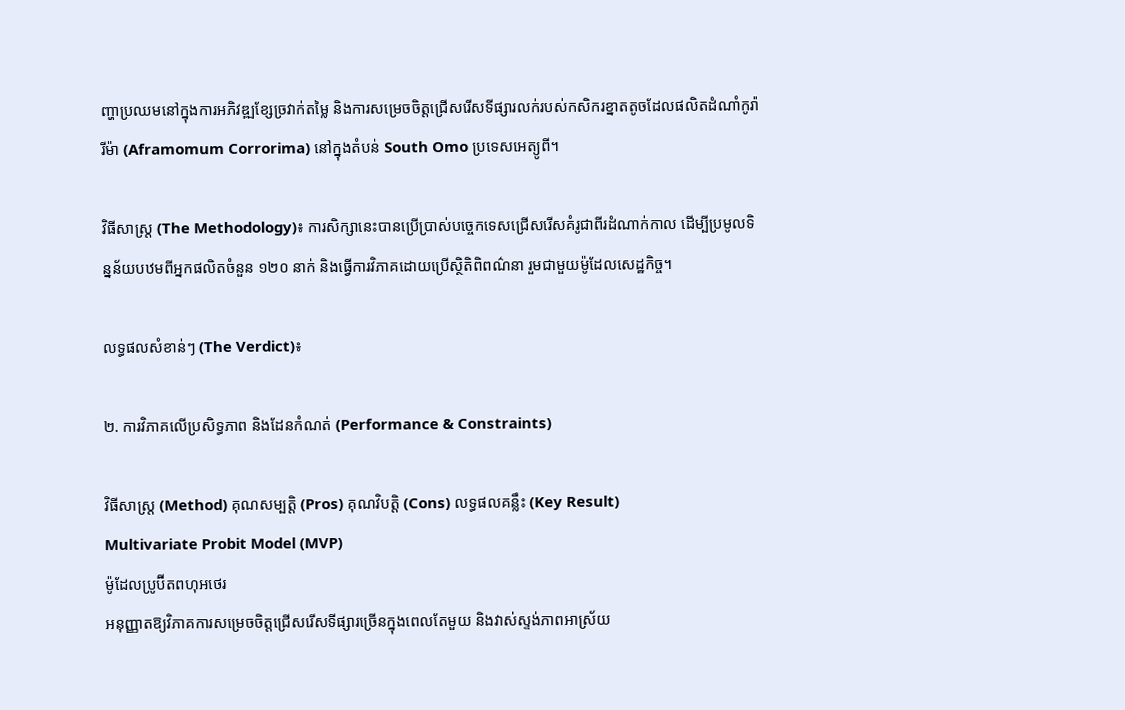ញ្ហាប្រឈមនៅក្នុងការអភិវឌ្ឍខ្សែច្រវាក់តម្លៃ និងការសម្រេចចិត្តជ្រើសរើសទីផ្សារលក់របស់កសិករខ្នាតតូចដែលផលិតដំណាំកូរ៉ារីម៉ា (Aframomum Corrorima) នៅក្នុងតំបន់ South Omo ប្រទេសអេត្យូពី។

វិធីសាស្ត្រ (The Methodology)៖ ការសិក្សានេះបានប្រើប្រាស់បច្ចេកទេសជ្រើសរើសគំរូជាពីរដំណាក់កាល ដើម្បីប្រមូលទិន្នន័យបឋមពីអ្នកផលិតចំនួន ១២០ នាក់ និងធ្វើការវិភាគដោយប្រើស្ថិតិពិពណ៌នា រួមជាមួយម៉ូដែលសេដ្ឋកិច្ច។

លទ្ធផលសំខាន់ៗ (The Verdict)៖

២. ការវិភាគលើប្រសិទ្ធភាព និងដែនកំណត់ (Performance & Constraints)

វិធីសាស្ត្រ (Method) គុណសម្បត្តិ (Pros) គុណវិបត្តិ (Cons) លទ្ធផលគន្លឹះ (Key Result)
Multivariate Probit Model (MVP)
ម៉ូដែលប្រូប៊ីតពហុអថេរ
អនុញ្ញាតឱ្យវិភាគការសម្រេចចិត្តជ្រើសរើសទីផ្សារច្រើនក្នុងពេលតែមួយ និងវាស់ស្ទង់ភាពអាស្រ័យ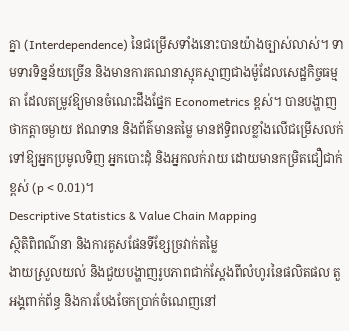គ្នា (Interdependence) នៃជម្រើសទាំងនោះបានយ៉ាងច្បាស់លាស់។ ទាមទារទិន្នន័យច្រើន និងមានការគណនាស្មុគស្មាញជាងម៉ូដែលសេដ្ឋកិច្ចធម្មតា ដែលតម្រូវឱ្យមានចំណេះដឹងផ្នែក Econometrics ខ្ពស់។ បានបង្ហាញថាកត្តាចម្ងាយ ឥណទាន និងព័ត៌មានតម្លៃ មានឥទ្ធិពលខ្លាំងលើជម្រើសលក់ទៅឱ្យអ្នកប្រមូលទិញ អ្នកបោះដុំ និងអ្នកលក់រាយ ដោយមានកម្រិតជឿជាក់ខ្ពស់ (p < 0.01)។
Descriptive Statistics & Value Chain Mapping
ស្ថិតិពិពណ៌នា និងការគូសផែនទីខ្សែច្រវាក់តម្លៃ
ងាយស្រួលយល់ និងជួយបង្ហាញរូបភាពជាក់ស្តែងពីលំហូរនៃផលិតផល តួអង្គពាក់ព័ន្ធ និងការបែងចែកប្រាក់ចំណេញនៅ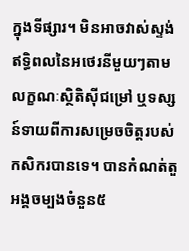ក្នុងទីផ្សារ។ មិនអាចវាស់ស្ទង់ឥទ្ធិពលនៃអថេរនីមួយៗតាមលក្ខណៈស្ថិតិស៊ីជម្រៅ ឬទស្សន៍ទាយពីការសម្រេចចិត្តរបស់កសិករបានទេ។ បានកំណត់តួអង្គចម្បងចំនួន៥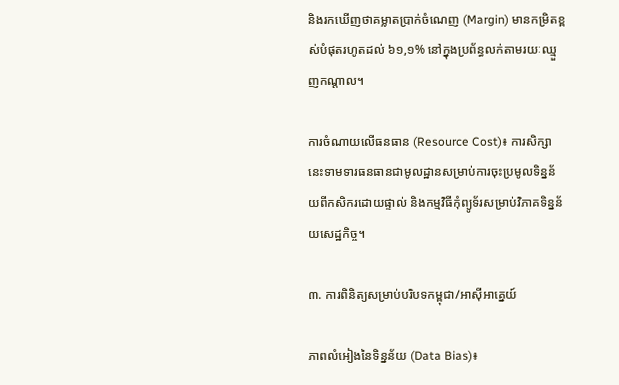និងរកឃើញថាគម្លាតប្រាក់ចំណេញ (Margin) មានកម្រិតខ្ពស់បំផុតរហូតដល់ ៦១,១% នៅក្នុងប្រព័ន្ធលក់តាមរយៈឈ្មួញកណ្តាល។

ការចំណាយលើធនធាន (Resource Cost)៖ ការសិក្សានេះទាមទារធនធានជាមូលដ្ឋានសម្រាប់ការចុះប្រមូលទិន្នន័យពីកសិករដោយផ្ទាល់ និងកម្មវិធីកុំព្យូទ័រសម្រាប់វិភាគទិន្នន័យសេដ្ឋកិច្ច។

៣. ការពិនិត្យសម្រាប់បរិបទកម្ពុជា/អាស៊ីអាគ្នេយ៍

ភាពលំអៀងនៃទិន្នន័យ (Data Bias)៖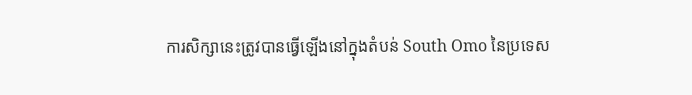ការសិក្សានេះត្រូវបានធ្វើឡើងនៅក្នុងតំបន់ South Omo នៃប្រទេស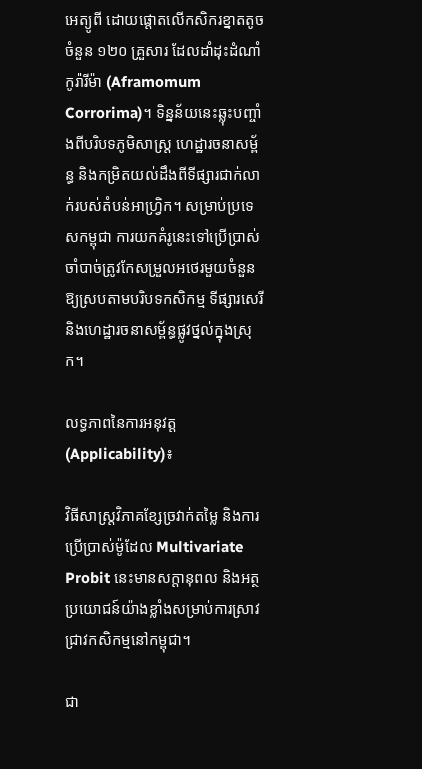អេត្យូពី ដោយផ្តោតលើកសិករខ្នាតតូចចំនួន ១២០ គ្រួសារ ដែលដាំដុះដំណាំកូរ៉ារីម៉ា (Aframomum Corrorima)។ ទិន្នន័យនេះឆ្លុះបញ្ចាំងពីបរិបទភូមិសាស្ត្រ ហេដ្ឋារចនាសម្ព័ន្ធ និងកម្រិតយល់ដឹងពីទីផ្សារជាក់លាក់របស់តំបន់អាហ្វ្រិក។ សម្រាប់ប្រទេសកម្ពុជា ការយកគំរូនេះទៅប្រើប្រាស់ចាំបាច់ត្រូវកែសម្រួលអថេរមួយចំនួនឱ្យស្របតាមបរិបទកសិកម្ម ទីផ្សារសេរី និងហេដ្ឋារចនាសម្ព័ន្ធផ្លូវថ្នល់ក្នុងស្រុក។

លទ្ធភាពនៃការអនុវត្ត (Applicability)៖

វិធីសាស្ត្រវិភាគខ្សែច្រវាក់តម្លៃ និងការប្រើប្រាស់ម៉ូដែល Multivariate Probit នេះមានសក្តានុពល និងអត្ថប្រយោជន៍យ៉ាងខ្លាំងសម្រាប់ការស្រាវជ្រាវកសិកម្មនៅកម្ពុជា។

ជា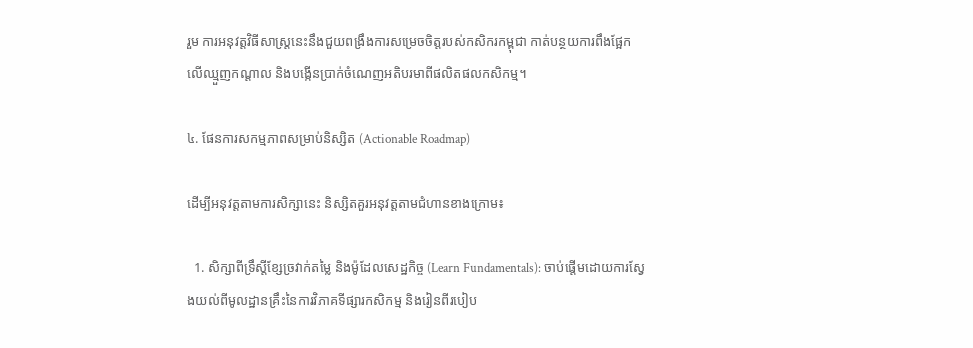រួម ការអនុវត្តវិធីសាស្ត្រនេះនឹងជួយពង្រឹងការសម្រេចចិត្តរបស់កសិករកម្ពុជា កាត់បន្ថយការពឹងផ្អែកលើឈ្មួញកណ្តាល និងបង្កើនប្រាក់ចំណេញអតិបរមាពីផលិតផលកសិកម្ម។

៤. ផែនការសកម្មភាពសម្រាប់និស្សិត (Actionable Roadmap)

ដើម្បីអនុវត្តតាមការសិក្សានេះ និស្សិតគួរអនុវត្តតាមជំហានខាងក្រោម៖

  1. សិក្សាពីទ្រឹស្តីខ្សែច្រវាក់តម្លៃ និងម៉ូដែលសេដ្ឋកិច្ច (Learn Fundamentals): ចាប់ផ្តើមដោយការស្វែងយល់ពីមូលដ្ឋានគ្រឹះនៃការវិភាគទីផ្សារកសិកម្ម និងរៀនពីរបៀប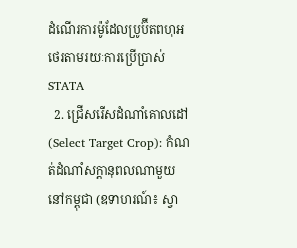ដំណើរការម៉ូដែលប្រូប៊ីតពហុអថេរតាមរយៈការប្រើប្រាស់ STATA
  2. ជ្រើសរើសដំណាំគោលដៅ (Select Target Crop): កំណត់ដំណាំសក្តានុពលណាមួយនៅកម្ពុជា (ឧទាហរណ៍៖ ស្វា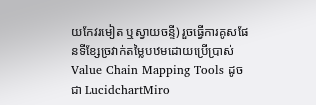យកែវរមៀត ឬស្វាយចន្ទី) រួចធ្វើការគូសផែនទីខ្សែច្រវាក់តម្លៃបឋមដោយប្រើប្រាស់ Value Chain Mapping Tools ដូចជា LucidchartMiro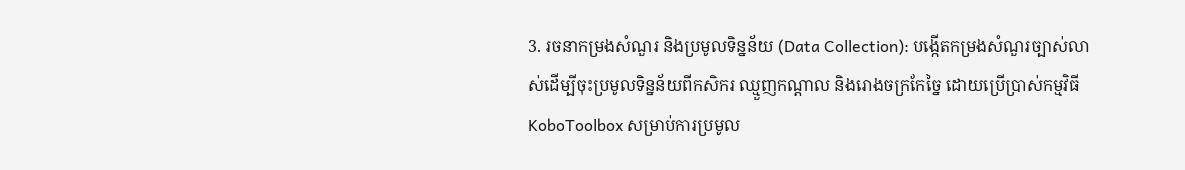3. រចនាកម្រងសំណួរ និងប្រមូលទិន្នន័យ (Data Collection): បង្កើតកម្រងសំណួរច្បាស់លាស់ដើម្បីចុះប្រមូលទិន្នន័យពីកសិករ ឈ្មួញកណ្តាល និងរោងចក្រកែច្នៃ ដោយប្រើប្រាស់កម្មវិធី KoboToolbox សម្រាប់ការប្រមូល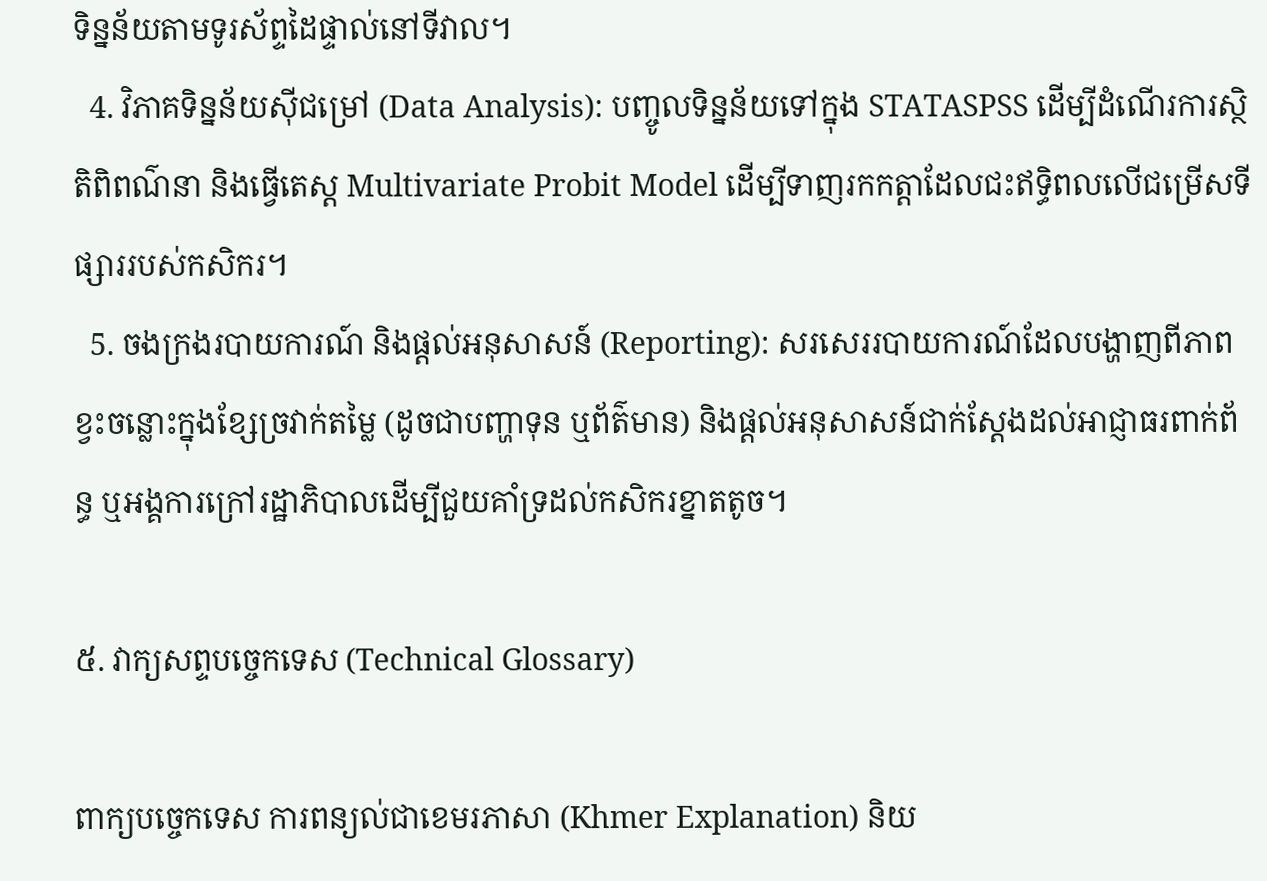ទិន្នន័យតាមទូរស័ព្ទដៃផ្ទាល់នៅទីវាល។
  4. វិភាគទិន្នន័យស៊ីជម្រៅ (Data Analysis): បញ្ចូលទិន្នន័យទៅក្នុង STATASPSS ដើម្បីដំណើរការស្ថិតិពិពណ៌នា និងធ្វើតេស្ត Multivariate Probit Model ដើម្បីទាញរកកត្តាដែលជះឥទ្ធិពលលើជម្រើសទីផ្សាររបស់កសិករ។
  5. ចងក្រងរបាយការណ៍ និងផ្តល់អនុសាសន៍ (Reporting): សរសេររបាយការណ៍ដែលបង្ហាញពីភាពខ្វះចន្លោះក្នុងខ្សែច្រវាក់តម្លៃ (ដូចជាបញ្ហាទុន ឬព័ត៌មាន) និងផ្តល់អនុសាសន៍ជាក់ស្តែងដល់អាជ្ញាធរពាក់ព័ន្ធ ឬអង្គការក្រៅរដ្ឋាភិបាលដើម្បីជួយគាំទ្រដល់កសិករខ្នាតតូច។

៥. វាក្យសព្ទបច្ចេកទេស (Technical Glossary)

ពាក្យបច្ចេកទេស ការពន្យល់ជាខេមរភាសា (Khmer Explanation) និយ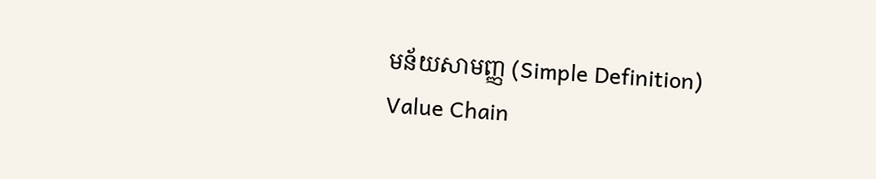មន័យសាមញ្ញ (Simple Definition)
Value Chain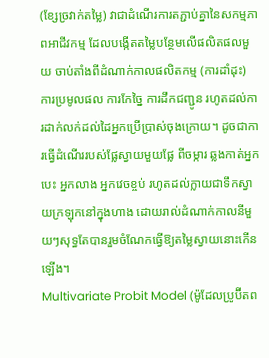(ខ្សែច្រវាក់តម្លៃ) វាជាដំណើរការតភ្ជាប់គ្នានៃសកម្មភាពអាជីវកម្ម ដែលបង្កើតតម្លៃបន្ថែមលើផលិតផលមួយ ចាប់តាំងពីដំណាក់កាលផលិតកម្ម (ការដាំដុះ) ការប្រមូលផល ការកែច្នៃ ការដឹកជញ្ជូន រហូតដល់ការដាក់លក់ដល់ដៃអ្នកប្រើប្រាស់ចុងក្រោយ។ ដូចជាការធ្វើដំណើររបស់ផ្លែស្វាយមួយផ្លែ ពីចម្ការ ឆ្លងកាត់អ្នកបេះ អ្នកលាង អ្នកវេចខ្ចប់ រហូតដល់ក្លាយជាទឹកស្វាយក្រឡុកនៅក្នុងហាង ដោយរាល់ដំណាក់កាលនីមួយៗសុទ្ធតែបានរួមចំណែកធ្វើឱ្យតម្លៃស្វាយនោះកើនឡើង។
Multivariate Probit Model (ម៉ូដែលប្រូប៊ីតព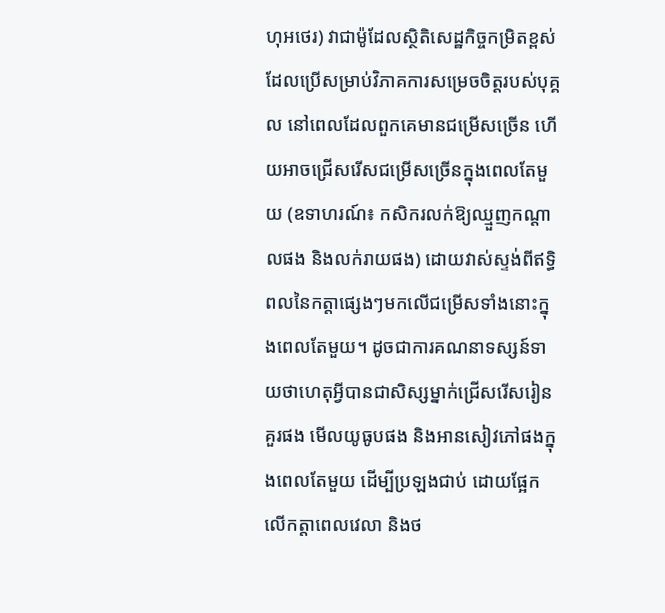ហុអថេរ) វាជាម៉ូដែលស្ថិតិសេដ្ឋកិច្ចកម្រិតខ្ពស់ដែលប្រើសម្រាប់វិភាគការសម្រេចចិត្តរបស់បុគ្គល នៅពេលដែលពួកគេមានជម្រើសច្រើន ហើយអាចជ្រើសរើសជម្រើសច្រើនក្នុងពេលតែមួយ (ឧទាហរណ៍៖ កសិករលក់ឱ្យឈ្មួញកណ្តាលផង និងលក់រាយផង) ដោយវាស់ស្ទង់ពីឥទ្ធិពលនៃកត្តាផ្សេងៗមកលើជម្រើសទាំងនោះក្នុងពេលតែមួយ។ ដូចជាការគណនាទស្សន៍ទាយថាហេតុអ្វីបានជាសិស្សម្នាក់ជ្រើសរើសរៀនគួរផង មើលយូធូបផង និងអានសៀវភៅផងក្នុងពេលតែមួយ ដើម្បីប្រឡងជាប់ ដោយផ្អែកលើកត្តាពេលវេលា និងថ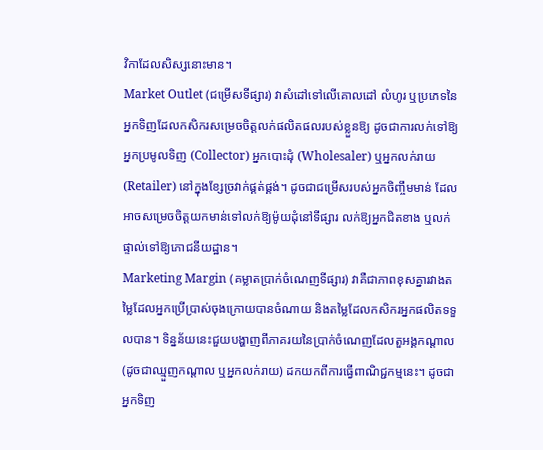វិកាដែលសិស្សនោះមាន។
Market Outlet (ជម្រើសទីផ្សារ) វាសំដៅទៅលើគោលដៅ លំហូរ ឬប្រភេទនៃអ្នកទិញដែលកសិករសម្រេចចិត្តលក់ផលិតផលរបស់ខ្លួនឱ្យ ដូចជាការលក់ទៅឱ្យអ្នកប្រមូលទិញ (Collector) អ្នកបោះដុំ (Wholesaler) ឬអ្នកលក់រាយ (Retailer) នៅក្នុងខ្សែច្រវាក់ផ្គត់ផ្គង់។ ដូចជាជម្រើសរបស់អ្នកចិញ្ចឹមមាន់ ដែលអាចសម្រេចចិត្តយកមាន់ទៅលក់ឱ្យម៉ូយដុំនៅទីផ្សារ លក់ឱ្យអ្នកជិតខាង ឬលក់ផ្ទាល់ទៅឱ្យភោជនីយដ្ឋាន។
Marketing Margin (គម្លាតប្រាក់ចំណេញទីផ្សារ) វាគឺជាភាពខុសគ្នារវាងតម្លៃដែលអ្នកប្រើប្រាស់ចុងក្រោយបានចំណាយ និងតម្លៃដែលកសិករអ្នកផលិតទទួលបាន។ ទិន្នន័យនេះជួយបង្ហាញពីភាគរយនៃប្រាក់ចំណេញដែលតួអង្គកណ្តាល (ដូចជាឈ្មួញកណ្តាល ឬអ្នកលក់រាយ) ដកយកពីការធ្វើពាណិជ្ជកម្មនេះ។ ដូចជាអ្នកទិញ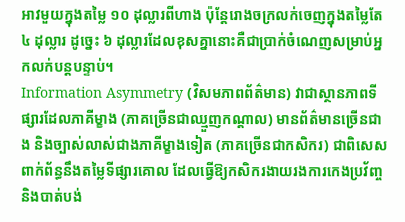អាវមួយក្នុងតម្លៃ ១០ ដុល្លារពីហាង ប៉ុន្តែរោងចក្រលក់ចេញក្នុងតម្លៃតែ ៤ ដុល្លារ ដូច្នេះ ៦ ដុល្លារដែលខុសគ្នានោះគឺជាប្រាក់ចំណេញសម្រាប់អ្នកលក់បន្តបន្ទាប់។
Information Asymmetry (វិសមភាពព័ត៌មាន) វាជាស្ថានភាពទីផ្សារដែលភាគីម្ខាង (ភាគច្រើនជាឈ្មួញកណ្តាល) មានព័ត៌មានច្រើនជាង និងច្បាស់លាស់ជាងភាគីម្ខាងទៀត (ភាគច្រើនជាកសិករ) ជាពិសេសពាក់ព័ន្ធនឹងតម្លៃទីផ្សារគោល ដែលធ្វើឱ្យកសិករងាយរងការកេងប្រវ័ញ្ច និងបាត់បង់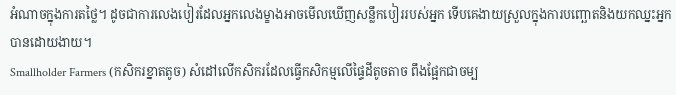អំណាចក្នុងការតថ្លៃ។ ដូចជាការលេងបៀរដែលអ្នកលេងម្ខាងអាចមើលឃើញសន្លឹកបៀររបស់អ្នក ទើបគេងាយស្រួលក្នុងការបញ្ឆោតនិងយកឈ្នះអ្នកបានដោយងាយ។
Smallholder Farmers (កសិករខ្នាតតូច) សំដៅលើកសិករដែលធ្វើកសិកម្មលើផ្ទៃដីតូចតាច ពឹងផ្អែកជាចម្ប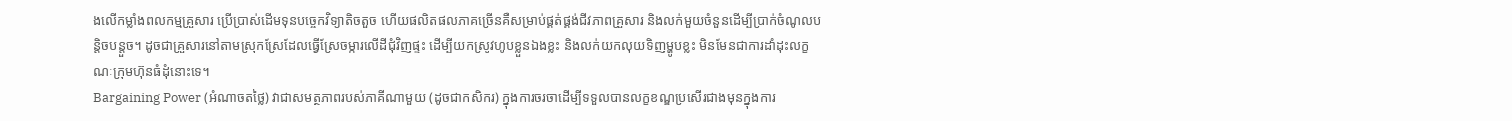ងលើកម្លាំងពលកម្មគ្រួសារ ប្រើប្រាស់ដើមទុនបច្ចេកវិទ្យាតិចតួច ហើយផលិតផលភាគច្រើនគឺសម្រាប់ផ្គត់ផ្គង់ជីវភាពគ្រួសារ និងលក់មួយចំនួនដើម្បីប្រាក់ចំណូលបន្តិចបន្តួច។ ដូចជាគ្រួសារនៅតាមស្រុកស្រែដែលធ្វើស្រែចម្ការលើដីជុំវិញផ្ទះ ដើម្បីយកស្រូវហូបខ្លួនឯងខ្លះ និងលក់យកលុយទិញម្ហូបខ្លះ មិនមែនជាការដាំដុះលក្ខណៈក្រុមហ៊ុនធំដុំនោះទេ។
Bargaining Power (អំណាចតថ្លៃ) វាជាសមត្ថភាពរបស់ភាគីណាមួយ (ដូចជាកសិករ) ក្នុងការចរចាដើម្បីទទួលបានលក្ខខណ្ឌប្រសើរជាងមុនក្នុងការ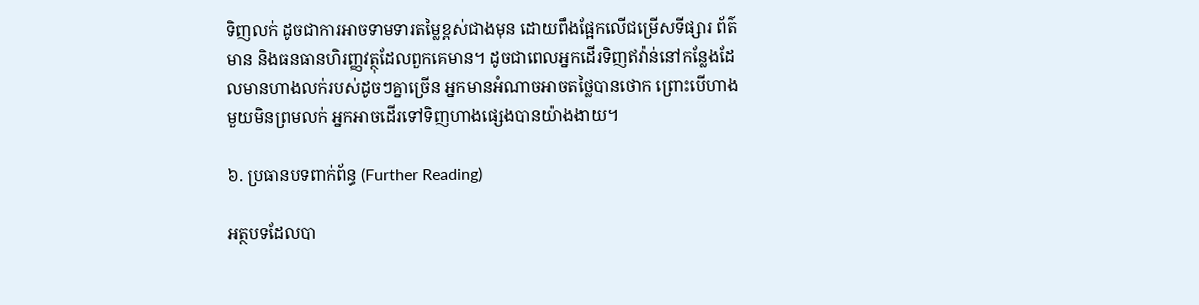ទិញលក់ ដូចជាការអាចទាមទារតម្លៃខ្ពស់ជាងមុន ដោយពឹងផ្អែកលើជម្រើសទីផ្សារ ព័ត៌មាន និងធនធានហិរញ្ញវត្ថុដែលពួកគេមាន។ ដូចជាពេលអ្នកដើរទិញឥវ៉ាន់នៅកន្លែងដែលមានហាងលក់របស់ដូចៗគ្នាច្រើន អ្នកមានអំណាចអាចតថ្លៃបានថោក ព្រោះបើហាងមួយមិនព្រមលក់ អ្នកអាចដើរទៅទិញហាងផ្សេងបានយ៉ាងងាយ។

៦. ប្រធានបទពាក់ព័ន្ធ (Further Reading)

អត្ថបទដែលបា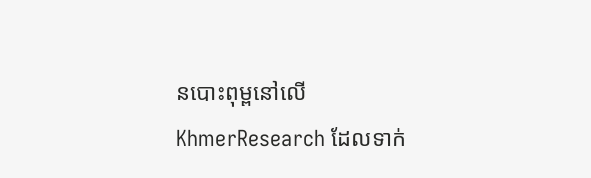នបោះពុម្ពនៅលើ KhmerResearch ដែលទាក់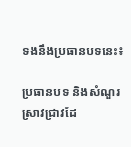ទងនឹងប្រធានបទនេះ៖

ប្រធានបទ និងសំណួរស្រាវជ្រាវដែ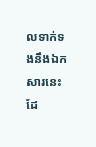លទាក់ទងនឹងឯកសារនេះ ដែ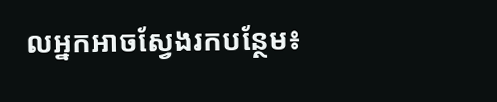លអ្នកអាចស្វែងរកបន្ថែម៖